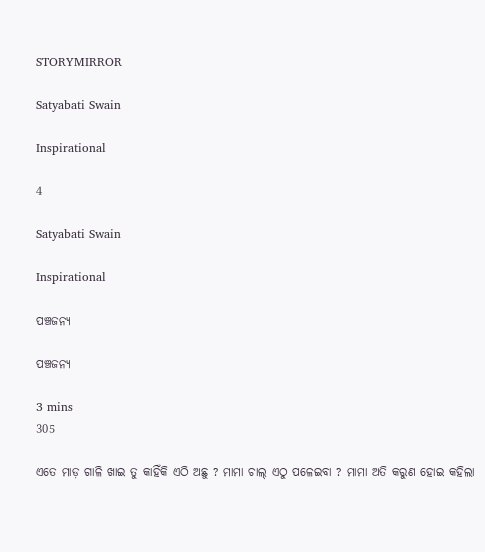STORYMIRROR

Satyabati Swain

Inspirational

4

Satyabati Swain

Inspirational

ପଞ୍ଚଜନ୍ୟ

ପଞ୍ଚଜନ୍ୟ

3 mins
305

ଏତେ ମାଡ଼ ଗାଳି ଖାଇ ତୁ କାହିଁକି ଏଠି ଅଛୁ ? ମାମା ଚାଲ୍ ଏଠୁ ପଳେଇବା ? ମାମା ଅତି କରୁଣ ହୋଇ କହିଲା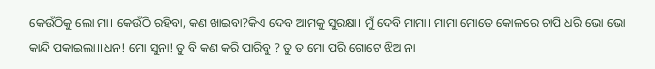କେଉଁଠିକୁ ଲୋ ମା। କେଉଁଠି ରହିବା, କଣ ଖାଇବା?କିଏ ଦେବ ଆମକୁ ସୁରକ୍ଷା। ମୁଁ ଦେବି ମାମା। ମାମା ମୋତେ କୋଳରେ ଚାପି ଧରି ଭୋ ଭୋ କାନ୍ଦି ପକାଇଲା।।ଧନ! ମୋ ସୁନା! ତୁ ବି କଣ କରି ପାରିବୁ ? ତୁ ତ ମୋ ପରି ଗୋଟେ ଝିଅ ନା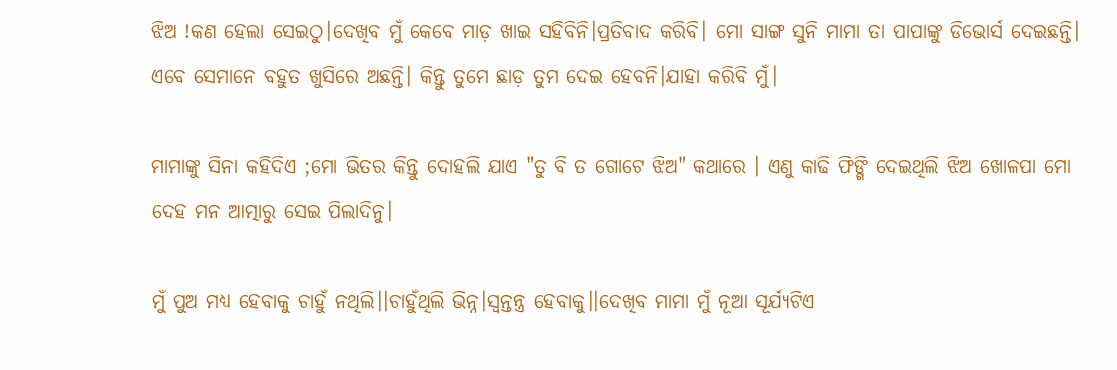ଝିଅ !କଣ ହେଲା ସେଇଠୁ।ଦେଖିବ ମୁଁ କେବେ ମାଡ଼ ଖାଇ ସହିବିନି।ପ୍ରତିବାଦ କରିବି। ମୋ ସାଙ୍ଗ ସୁନି ମାମା ତା ପାପାଙ୍କୁ ଡିଭୋର୍ସ ଦେଇଛନ୍ତି। ଏବେ ସେମାନେ ବହୁତ ଖୁସିରେ ଅଛନ୍ତି। କିନ୍ତୁ ତୁମେ ଛାଡ଼ ତୁମ ଦେଇ ହେବନି।ଯାହା କରିବି ମୁଁ।

ମାମାଙ୍କୁ ସିନା କହିଦିଏ ;ମୋ ଭିତର କିନ୍ତୁ ଦୋହଲି ଯାଏ "ତୁ ବି ତ ଗୋଟେ ଝିଅ" କଥାରେ । ଏଣୁ କାଢି ଫିଙ୍ଗି ଦେଇଥିଲି ଝିଅ ଖୋଳପା ମୋ ଦେହ ମନ ଆତ୍ମାରୁ ସେଇ ପିଲାଦିନୁ।

ମୁଁ ପୁଅ ମଧ୍ୟ ହେବାକୁ ଚାହୁଁ ନଥିଲି।।ଚାହୁଁଥିଲି ଭିନ୍ନ।ସ୍ଵନ୍ତନ୍ତ୍ର ହେବାକୁ।।ଦେଖିବ ମାମା ମୁଁ ନୂଆ ସୂର୍ଯ୍ୟଟିଏ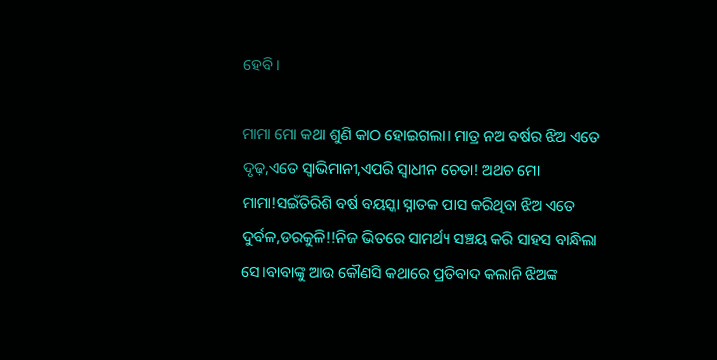ହେବି।

ମାମା ମୋ କଥା ଶୁଣି କାଠ ହୋଇଗଲା। ମାତ୍ର ନଅ ବର୍ଷର ଝିଅ ଏତେ ଦୃଢ଼,ଏତେ ସ୍ୱାଭିମାନୀ,ଏପରି ସ୍ୱାଧୀନ ଚେତା! ଅଥଚ ମୋ ମାମା!ସଇଁତିରିଶି ବର୍ଷ ବୟସ୍କା ସ୍ନାତକ ପାସ କରିଥିବା ଝିଅ ଏତେ ଦୁର୍ବଳ,ଡରକୁଳି!!ନିଜ ଭିତରେ ସାମର୍ଥ୍ୟ ସଞ୍ଚୟ କରି ସାହସ ବାନ୍ଧିଲା ସେ।ବାବାଙ୍କୁ ଆଉ କୌଣସି କଥାରେ ପ୍ରତିବାଦ କଲାନି ଝିଅଙ୍କ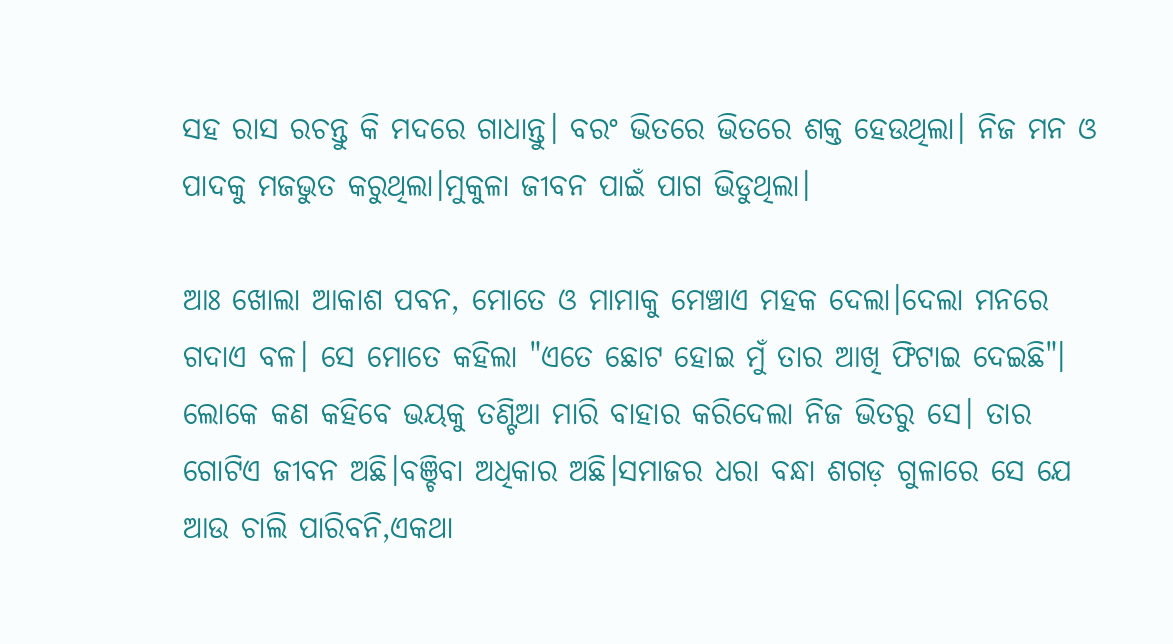ସହ ରାସ ରଚନ୍ତୁ କି ମଦରେ ଗାଧାନ୍ତୁ। ବରଂ ଭିତରେ ଭିତରେ ଶକ୍ତ ହେଉଥିଲା। ନିଜ ମନ ଓ ପାଦକୁ ମଜଭୁତ କରୁଥିଲା।ମୁକୁଳା ଜୀବନ ପାଇଁ ପାଗ ଭିଡୁଥିଲା।

ଆଃ ଖୋଲା ଆକାଶ ପବନ, ମୋତେ ଓ ମାମାକୁ ମେଞ୍ଚାଏ ମହକ ଦେଲା।ଦେଲା ମନରେ ଗଦାଏ ବଳ। ସେ ମୋତେ କହିଲା "ଏତେ ଛୋଟ ହୋଇ ମୁଁ ତାର ଆଖି ଫିଟାଇ ଦେଇଛି"। ଲୋକେ କଣ କହିବେ ଭୟକୁ ତଣ୍ଟିଆ ମାରି ବାହାର କରିଦେଲା ନିଜ ଭିତରୁ ସେ। ତାର ଗୋଟିଏ ଜୀବନ ଅଛି।ବଞ୍ଚିବା ଅଧିକାର ଅଛି।ସମାଜର ଧରା ବନ୍ଧା ଶଗଡ଼ ଗୁଳାରେ ସେ ଯେ ଆଉ ଚାଲି ପାରିବନି,ଏକଥା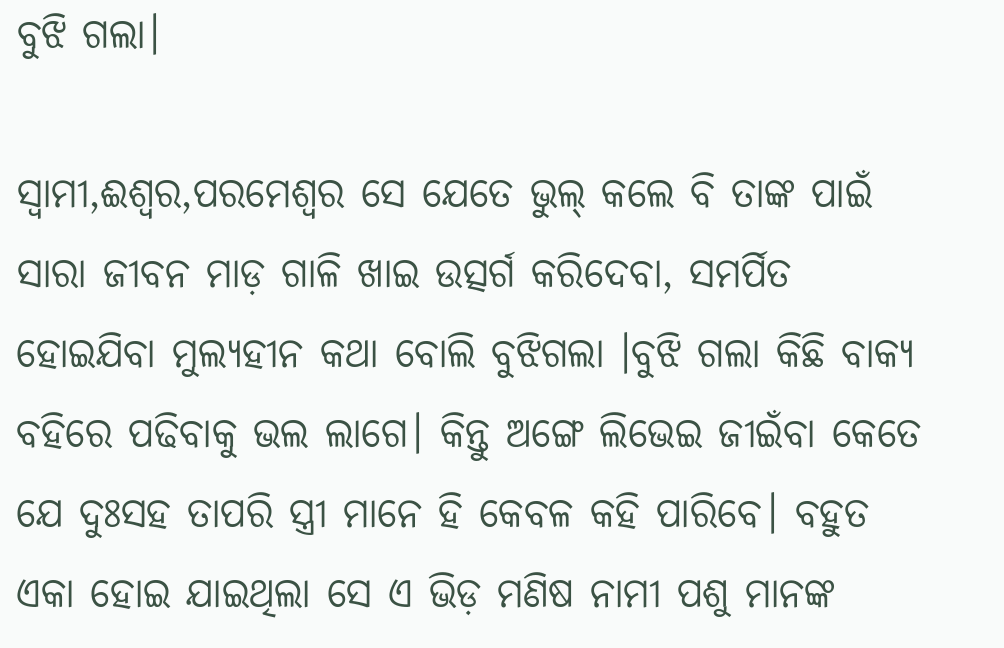ବୁଝି ଗଲା।

ସ୍ୱାମୀ,ଈଶ୍ୱର,ପରମେଶ୍ୱର ସେ ଯେତେ ଭୁଲ୍ କଲେ ବି ତାଙ୍କ ପାଇଁ ସାରା ଜୀବନ ମାଡ଼ ଗାଳି ଖାଇ ଉତ୍ସର୍ଗ କରିଦେବା, ସମର୍ପିତ ହୋଇଯିବା ମୁଲ୍ୟହୀନ କଥା ବୋଲି ବୁଝିଗଲା ।ବୁଝି ଗଲା କିଛି ବାକ୍ୟ ବହିରେ ପଢିବାକୁ ଭଲ ଲାଗେ। କିନ୍ତୁ ଅଙ୍ଗେ ଲିଭେଇ ଜୀଇଁବା କେତେ ଯେ ଦୁଃସହ ତାପରି ସ୍ତ୍ରୀ ମାନେ ହି କେବଳ କହି ପାରିବେ। ବହୁତ ଏକା ହୋଇ ଯାଇଥିଲା ସେ ଏ ଭିଡ଼ ମଣିଷ ନାମୀ ପଶୁ ମାନଙ୍କ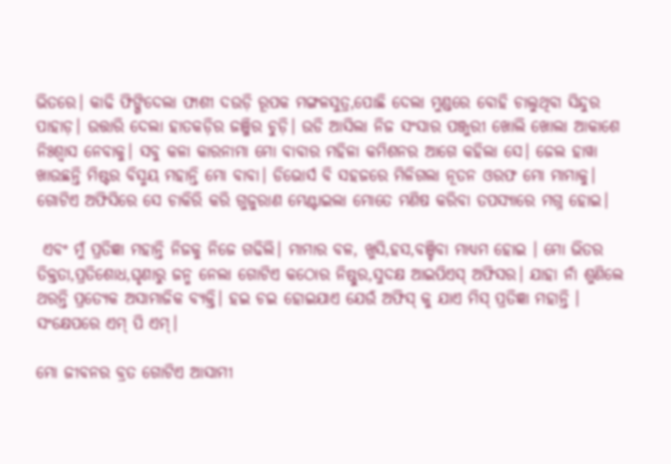ଭିତରେ। କାଢି ଫିଙ୍ଗିଦେଲା ଫାଶୀ ଦଉଡ଼ି ରୂପକ ମଙ୍ଗଳସୁତ୍ର,ପୋଛି ଦେଲା ମୁଣ୍ଡରେ ବୋହି ଚାଲୁଥିବା ସିନ୍ଦୁର ପାହାଡ଼। ଉତ୍ତାରି ଦେଲା ହାତକଡ଼ିର ଜଞ୍ଜିର ଚୁଡ଼ି। ଉଡି ଆସିଲା ନିଜ ସଂସାର ପଞ୍ଜୁରୀ ଖୋଲି ଖୋଲା ଆକାଶେ ନିଃଶ୍ବାସ ନେବାକୁ। ସବୁ କଳା କାରନାମା ମୋ ବାବାର ମହିଳା କମିଶନର ଆଗେ କହିଲା ସେ। ଜେଲ ହାୱା ଖାଉଛନ୍ତି ମିଷ୍ଟର ବିସ୍ମୟ ମହାନ୍ତି ମୋ ବାବା। ଡିଭୋର୍ସ ବି ସହଜରେ ମିଳିଗଲା ନୂତନ ଓରଫ ମୋ ମାମାକୁ। ଗୋଟିଏ ଅଫିସିରେ ସେ ଚାକିରି କରି ଗୁଜୁରାଣ ମେଣ୍ଟାଇଲା ମୋତେ ମଣିଷ କରିବା ତପସ୍ୟାରେ ମଗ୍ନ ହୋଇ।

 ଏବଂ ମୁଁ ପ୍ରତିଜ୍ଞା ମହାନ୍ତି ନିଜକୁ ନିଜେ ଗଢିଲି। ମାମାର ବଳ, ଖୁସି,ହସ,ବଞ୍ଚିବା ମାଧ୍ୟମ ହୋଇ । ମୋ ଭିତର ତିକ୍ତତା,ପ୍ରତିଶୋଧ,ଘୃଣାରୁ ଜନ୍ମ ନେଲା ଗୋଟିଏ କଠୋର ନିଷ୍ଠୁର,ସୁଦକ୍ଷ ଆଇପିଏସ୍ ଅଫିସର। ଯାହା ନାଁ ଶୁଣିଲେ ଥରନ୍ତି ପ୍ରତ୍ୟେକ ଅସାମାଜିକ ବ୍ୟକ୍ତି। ହଇ ଚଇ ହୋଇଯାଏ ଯେଉଁ ଅଫିସ୍ କୁ ଯାଏ ମିସ୍ ପ୍ରତିଜ୍ଞା ମହାନ୍ତି । ସଂକ୍ଷେପରେ ଏମ୍ ପି ଏମ୍।

ମୋ ଜୀବନର ବ୍ରତ ଗୋଟିଏ ଆସାମୀ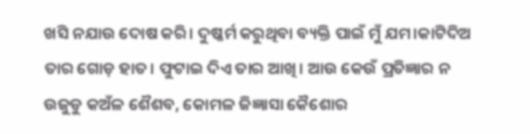ଖସି ନଯାଉ ଦୋଷ କରି। ଦୁଷ୍କର୍ମ କରୁଥିବା ବ୍ୟକ୍ତି ପାଇଁ ମୁଁ ଯମ।କାଟିଦିଅ ତାର ଗୋଡ଼ ହାତ। ଫୁଟାଇ ଦିଏ ତାର ଆଖି। ଆଉ କେଉଁ ପ୍ରତିଜ୍ଞାର ନ ଉଜୁଡୁ କଅଁଳ ଶୈଶବ, କୋମଳ ଜିଜ୍ଞାସା କୈଶୋର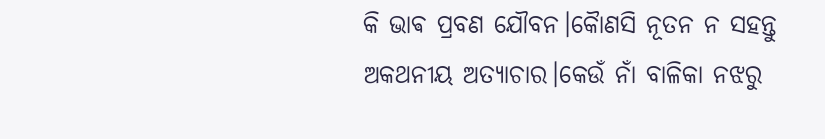କି ଭାଵ ପ୍ରବଣ ଯୌବନ।କୋୖଣସି ନୂତନ ନ ସହନ୍ତୁ ଅକଥନୀୟ ଅତ୍ୟାଚାର।କେଉଁ ନାଁ ବାଳିକା ନଝରୁ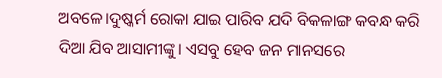ଅବଳେ।ଦୁଷ୍କର୍ମ ରୋକା ଯାଇ ପାରିବ ଯଦି ବିକଳାଙ୍ଗ କବନ୍ଧ କରି ଦିଆ ଯିବ ଆସାମୀଙ୍କୁ। ଏସବୁ ହେବ ଜନ ମାନସରେ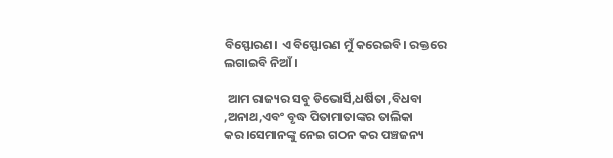ବିସ୍ଫୋରଣ। ଏ ବିସ୍ଫୋରଣ ମୁଁ କରେଇବି। ରକ୍ତରେ ଲଗାଇବି ନିଆଁ।

 ଆମ ରାଜ୍ୟର ସବୁ ଡିଭୋର୍ସି,ଧର୍ଷିତା ,ବିଧବା ,ଅନାଥ,ଏବଂ ବୃଦ୍ଧ ପିତାମାତାଙ୍କର ତାଲିକା କର।ସେମାନଙ୍କୁ ନେଇ ଗଠନ କର ପଞ୍ଚଜନ୍ୟ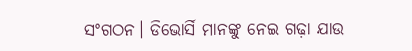ସଂଗଠନ। ଡିଭୋର୍ସି ମାନଙ୍କୁ ନେଇ ଗଢ଼ା ଯାଉ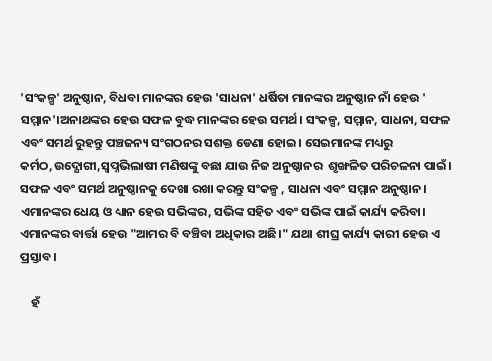'ସଂକଳ୍ପ' ଅନୁଷ୍ଠାନ, ବିଧବା ମାନଙ୍କର ହେଉ 'ସାଧନା' ଧର୍ଷିତା ମାନଙ୍କର ଅନୁଷ୍ଠାନ ନାଁ ହେଉ ' ସମ୍ମାନ'।ଅନାଥଙ୍କର ହେଉ ସଫଳ ବୁଦ୍ଧ ମାନଙ୍କର ହେଉ ସମର୍ଥ। ସଂକଳ୍ପ, ସମ୍ମାନ, ସାଧନା, ସଫଳ ଏବଂ ସମର୍ଥ ରୁହନ୍ତୁ ପଞ୍ଚଜନ୍ୟ ସଂଗଠନର ସଶକ୍ତ ଡେଣା ହୋଇ। ସେଇମାନଙ୍କ ମଧ୍ୟରୁ କର୍ମଠ,ଉଦ୍ଯୋଗୀ,ସ୍ବପ୍ନଭିଲାଷୀ ମଣିଷଙ୍କୁ ବଛା ଯାଉ ନିଜ ଅନୁଷ୍ଠାନର  ଶୃଙ୍ଖଳିତ ପରିଚଳନା ପାଇଁ। ସଫଳ ଏବଂ ସମର୍ଥ ଅନୁଷ୍ଠାନକୁ ଦେଖା ରଖା କରନ୍ତୁ ସଂକଳ୍ପ , ସାଧନା ଏବଂ ସମ୍ମାନ ଅନୁଷ୍ଠାନ। ଏମାନଙ୍କର ଧେୟ ଓ ଧ୍ୟାନ ହେଉ ସଭିଙ୍କର, ସଭିଙ୍କ ସହିତ ଏବଂ ସଭିଙ୍କ ପାଇଁ କାର୍ଯ୍ୟ କରିବା। ଏମାନଙ୍କର ବାର୍ତ୍ତା ହେଉ "ଆମର ବି ବଞ୍ଚିବା ଅଧିକାର ଅଛି।" ଯଥା ଶୀଘ୍ର କାର୍ଯ୍ୟ କାରୀ ହେଉ ଏ ପ୍ରସ୍ତାବ।

    ହଁ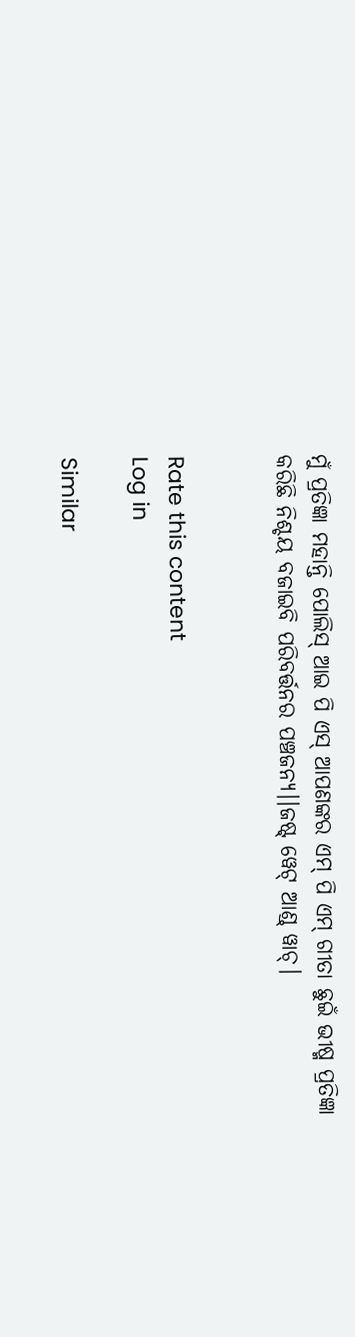ମୁଁ ପ୍ରତିଜ୍ଞା ମହାନ୍ତି ପୋଲିସ୍ ଆଇ ପି ଏସ୍ ଆପଣଙ୍କର ଏମ୍ ପି ଏମ୍ ଗୀତା ଛୁଇଁ ଭୀଷ୍ମ ପ୍ରତିଜ୍ଞା କରିଛି ନିଶ୍ଚୟ ବଜାଇବି ପରିବର୍ତ୍ତନର ପଞ୍ଚଜନ୍ୟ।।ଜଷ୍ଟ୍ ୱେଟ୍ ଆଣ୍ଡ୍ ୱାଚ୍।


Rate this content
Log in

Similar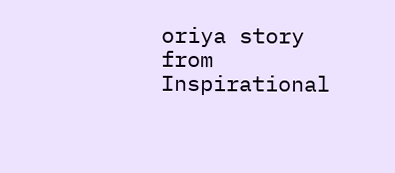oriya story from Inspirational